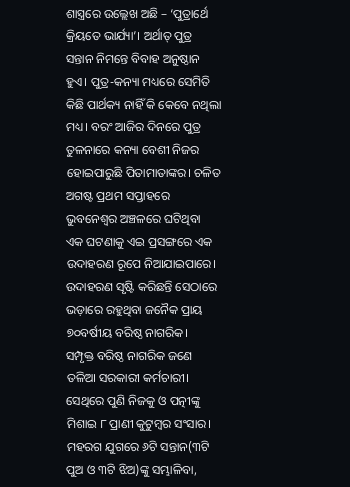ଶାସ୍ତ୍ରରେ ଉଲ୍ଲେଖ ଅଛି – ‘ପୁତ୍ରାର୍ଥେ କ୍ରିୟତେ ଭାର୍ଯ୍ୟା’। ଅର୍ଥାତ୍ ପୁତ୍ର ସନ୍ତାନ ନିମନ୍ତେ ବିବାହ ଅନୁଷ୍ଠାନ ହୁଏ। ପୁତ୍ର-କନ୍ୟା ମଧ୍ୟରେ ସେମିତି କିଛି ପାର୍ଥକ୍ୟ ନାହିଁ କି କେବେ ନଥିଲା ମଧ୍ୟ। ବରଂ ଆଜିର ଦିନରେ ପୁତ୍ର ତୁଳନାରେ କନ୍ୟା ବେଶୀ ନିଜର ହୋଇପାରୁଛି ପିତାମାତାଙ୍କର। ଚଳିତ ଅଗଷ୍ଟ ପ୍ରଥମ ସପ୍ତାହରେ ଭୁବନେଶ୍ୱର ଅଞ୍ଚଳରେ ଘଟିଥିବା ଏକ ଘଟଣାକୁ ଏଇ ପ୍ରସଙ୍ଗରେ ଏକ ଉଦାହରଣ ରୂପେ ନିଆଯାଇପାରେ। ଉଦାହରଣ ସୃଷ୍ଟି କରିଛନ୍ତି ସେଠାରେ ଭଡ଼ାରେ ରହୁଥିବା ଜନୈକ ପ୍ରାୟ ୭୦ବର୍ଷୀୟ ବରିଷ୍ଠ ନାଗରିକ।
ସମ୍ପୃକ୍ତ ବରିଷ୍ଠ ନାଗରିକ ଜଣେ ତଳିଆ ସରକାରୀ କର୍ମଚାରୀ। ସେଥିରେ ପୁଣି ନିଜକୁ ଓ ପତ୍ନୀଙ୍କୁ ମିଶାଇ ୮ ପ୍ରାଣୀ କୁଟୁମ୍ୱର ସଂସାର। ମହରଗ ଯୁଗରେ ୬ଟି ସନ୍ତାନ(୩ଟି ପୁଅ ଓ ୩ଟି ଝିଅ)ଙ୍କୁ ସମ୍ଭାଳିବା,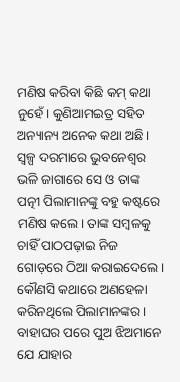ମଣିଷ କରିବା କିଛି କମ୍ କଥା ନୁହେଁ। କୁଣିଆମଇତ୍ର ସହିତ ଅନ୍ୟାନ୍ୟ ଅନେକ କଥା ଅଛି। ସ୍ୱଳ୍ପ ଦରମାରେ ଭୁବନେଶ୍ୱର ଭଳି ଜାଗାରେ ସେ ଓ ତାଙ୍କ ପତ୍ନୀ ପିଲାମାନଙ୍କୁ ବହୁ କଷ୍ଟରେ ମଣିଷ କଲେ। ତାଙ୍କ ସମ୍ୱଳକୁ ଚାହିଁ ପାଠପଢ଼ାଇ ନିଜ ଗୋଡ଼ରେ ଠିଆ କରାଇଦେଲେ। କୌଣସି କଥାରେ ଅଣହେଳା କରିନଥିଲେ ପିଲାମାନଙ୍କର। ବାହାଘର ପରେ ପୁଅ ଝିଅମାନେ ଯେ ଯାହାର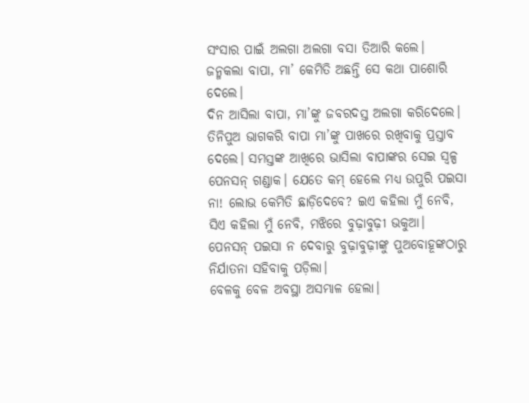ସଂସାର ପାଇଁ ଅଲଗା ଅଲଗା ବସା ତିଆରି କଲେ। ଜନ୍ମକଲା ବାପା, ମା’ କେମିତି ଅଛନ୍ତି ସେ କଥା ପାଶୋରି ଦେଲେ।
ଦିନ ଆସିଲା ବାପା, ମା’ଙ୍କୁ ଜବରଦସ୍ତ ଅଲଗା କରିଦେଲେ। ତିନିପୁଅ ଭାଗକରି ବାପା ମା’ଙ୍କୁ ପାଖରେ ରଖିବାକୁ ପ୍ରସ୍ତାବ ଦେଲେ। ସମସ୍ତଙ୍କ ଆଖିରେ ଭାସିଲା ବାପାଙ୍କର ସେଇ ସ୍ୱଳ୍ପ ପେନସନ୍ ଗଣ୍ଡାକ। ଯେତେ କମ୍ ହେଲେ ମଧ୍ୟ ଉପୁରି ପଇସା ନା! ଲୋଭ କେମିତି ଛାଡ଼ିଦେବେ? ଇଏ କହିଲା ମୁଁ ନେବି, ସିଏ କହିଲା ମୁଁ ନେବି, ମଝିରେ ବୁଢ଼ାବୁଢ଼ୀ ଭକୁଆ। ପେନସନ୍ ପଇସା ନ ଦେବାରୁ ବୁଢ଼ାବୁଢ଼ୀଙ୍କୁ ପୁଅବୋହୂଙ୍କଠାରୁ ନିର୍ଯାତନା ସହିବାକୁ ପଡ଼ିଲା।
ବେଳକୁ ବେଳ ଅବସ୍ଥା ଅସମ୍ଭାଳ ହେଲା।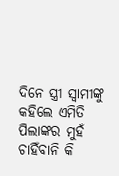ଦିନେ ସ୍ତ୍ରୀ ସ୍ୱାମୀଙ୍କୁ କହିଲେ ଏମିତି ପିଲାଙ୍କର ମୁହଁ ଚାହିଁବାନି କି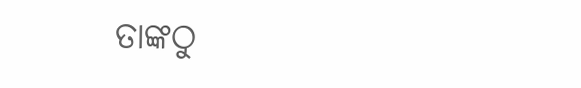ତାଙ୍କଠୁ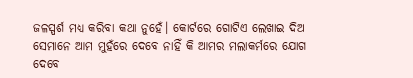ଜଳସ୍ପର୍ଶ ମଧ୍ୟ କରିବା କଥା ନୁହେଁ। କୋର୍ଟରେ ଗୋଟିଏ ଲେଖାଇ ଦିଅ ସେମାନେ ଆମ ମୁହଁରେ ଦେବେ ନାହିଁ କି ଆମର ମଲାକର୍ମରେ ଯୋଗ ଦେବେ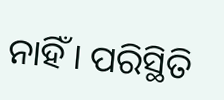ନାହିଁ। ପରିସ୍ଥିତି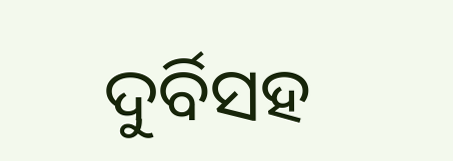ଦୁର୍ବିସହ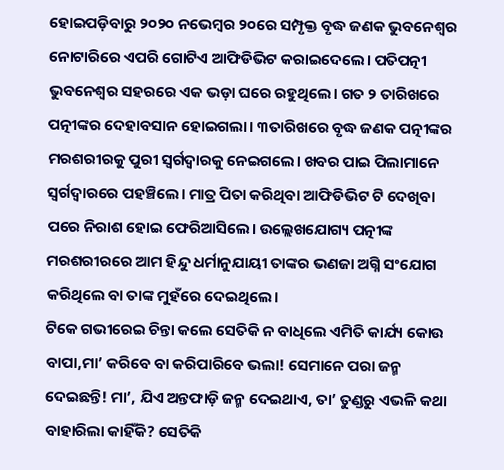ହୋଇପଡ଼ିବାରୁ ୨୦୨୦ ନଭେମ୍ୱର ୨୦ରେ ସମ୍ପୃକ୍ତ ବୃଦ୍ଧ ଜଣକ ଭୁବନେଶ୍ୱର ନୋଟାରିରେ ଏପରି ଗୋଟିଏ ଆଫିଡିଭିଟ କରାଇଦେଲେ। ପତିପତ୍ନୀ ଭୁବନେଶ୍ୱର ସହରରେ ଏକ ଭଡ଼ା ଘରେ ରହୁଥିଲେ। ଗତ ୨ ତାରିଖରେ ପତ୍ନୀଙ୍କର ଦେହାବସାନ ହୋଇଗଲା। ୩ତାରିଖରେ ବୃଦ୍ଧ ଜଣକ ପତ୍ନୀଙ୍କର ମରଶରୀରକୁ ପୁରୀ ସ୍ୱର୍ଗଦ୍ୱାରକୁ ନେଇଗଲେ। ଖବର ପାଇ ପିଲାମାନେ ସ୍ୱର୍ଗଦ୍ୱାରରେ ପହଞ୍ଚିଲେ। ମାତ୍ର ପିତା କରିଥିବା ଆଫିଡିଭିଟ ଟି ଦେଖିବା ପରେ ନିରାଶ ହୋଇ ଫେରିଆସିଲେ। ଉଲ୍ଲେଖଯୋଗ୍ୟ ପତ୍ନୀଙ୍କ ମରଶରୀରରେ ଆମ ହିନ୍ଦୁ ଧର୍ମାନୁଯାୟୀ ତାଙ୍କର ଭଣଜା ଅଗ୍ନି ସଂଯୋଗ କରିଥିଲେ ବା ତାଙ୍କ ମୁହଁରେ ଦେଇଥିଲେ।
ଟିକେ ଗଭୀରେଇ ଚିନ୍ତା କଲେ ସେତିକି ନ ବାଧିଲେ ଏମିତି କାର୍ଯ୍ୟ କୋଉ ବାପା,ମା’ କରିବେ ବା କରିପାରିବେ ଭଲା! ସେମାନେ ପରା ଜନ୍ମ ଦେଇଛନ୍ତି! ମା’, ଯିଏ ଅନ୍ତଫାଡ଼ି ଜନ୍ମ ଦେଇଥାଏ, ତା’ ତୁଣ୍ଡରୁ ଏଭଳି କଥା ବାହାରିଲା କାହିଁକି? ସେତିକି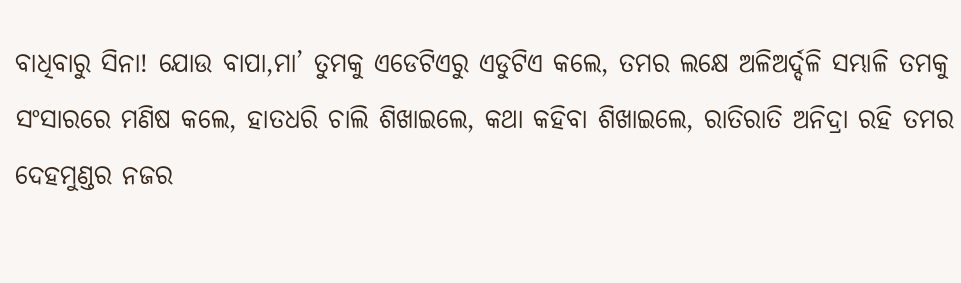ବାଧିବାରୁ ସିନା! ଯୋଉ ବାପା,ମା’ ତୁମକୁ ଏଡେଟିଏରୁ ଏଡୁଟିଏ କଲେ, ତମର ଲକ୍ଷେ ଅଳିଅର୍ଦ୍ଦଳି ସମ୍ଭାଳି ତମକୁ ସଂସାରରେ ମଣିଷ କଲେ, ହାତଧରି ଚାଲି ଶିଖାଇଲେ, କଥା କହିବା ଶିଖାଇଲେ, ରାତିରାତି ଅନିଦ୍ରା ରହି ତମର ଦେହମୁଣ୍ଡର ନଜର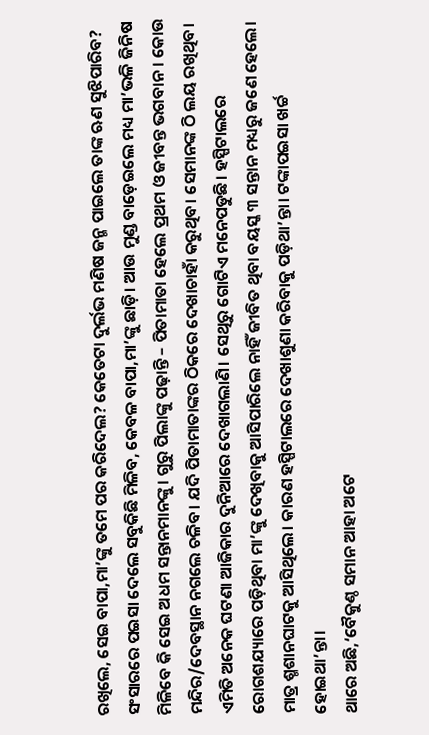ରଖିଲେ, ସେଇ ବାପା,ମା’ଙ୍କୁ ତମେ ପର କରିଦେଲ? କେତେଟା ଦୁର୍ଲଭ ମଣିଷ ଜନ୍ମ ପାଇଲେ ତାଙ୍କ ଋଣ ସୁଝିପାରିବ? ସଂସାରରେ ପଇସା ଦେଲେ ସବୁକିଛି ମିଳିବ, କେବଳ ବାପା,ମା’ଙ୍କୁ ଛାଡ଼ି। ଆଉ ମୁଣ୍ଡ ବାଡ଼େଇଲେ ମଧ୍ୟ ମା’ଭଳି ଜିନିଷ ମିଳିବେ କି ସେଇ ଅଧମ ସନ୍ତାନମାନଙ୍କୁ। ଗୁରୁ ପିଲାଙ୍କୁ ପଢ଼ାନ୍ତି – ପିତାମାତା ହେଲେ ପ୍ରଥମ ଓ ଜୀବନ୍ତ ଭଗବାନ। କୋଉ ମନ୍ଦିର/ଦେବସ୍ଥାନ ନଗଲେ ଚଳିବ। ଯଦି ପିତାମାତାଙ୍କର ଠିକରେ ଦେଖାଚାହାଁ କରୁଥିବ। ସେମାନଙ୍କ ଠି ଲୟ ରଖିଥିବ। ଏମିତି ଅନେକ ଘଟଣା ଆଜିକାର ଦୁନିଆରେ ଦେଖାଗଲାଣି। ସେଥିରୁ ଗୋଟିଏ ମନେପଡୁଛି। ହସ୍ପିଟାଲରେ ରୋଗଶଯ୍ୟାରେ ପଡ଼ିଥିବା ମା’ଙ୍କୁ ଦେଖିବାକୁ ଆସିପାରିଲେ ନାହିଁ ଜୀବିତ ଥିବା ବୟସ୍କ ୩ ସନ୍ତାନ ମଧ୍ୟରୁ ଜଣେ ହେଲେ। ମାତ୍ର ଶ୍ମଶାନଘାଟକୁ ଆସିଥିଲେ। କାରଣ ହସ୍ପିଟାଲରେ ଦେଖାଶୁଣା କରିବାକୁ ପଡ଼ିଥା’ନ୍ତା। ଟଙ୍କାପଇସା ଖର୍ଚ୍ଚ ହୋଇଥା’ନ୍ତା।
ଥାରେ ଅଛି,‘ବୈକୁଣ୍ଠ ସମାନ ଆହା ଅଟେ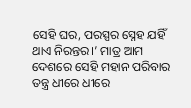ସେହି ଘର, ପରସ୍ପର ସ୍ନେହ ଯହିଁ ଥାଏ ନିରନ୍ତର।’ ମାତ୍ର ଆମ ଦେଶରେ ସେହି ମହାନ ପରିବାର ତନ୍ତ୍ର ଧୀରେ ଧୀରେ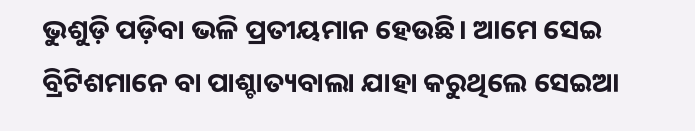ଭୁଶୁଡ଼ି ପଡ଼ିବା ଭଳି ପ୍ରତୀୟମାନ ହେଉଛି। ଆମେ ସେଇ ବ୍ରିଟିଶମାନେ ବା ପାଶ୍ଚାତ୍ୟବାଲା ଯାହା କରୁଥିଲେ ସେଇଆ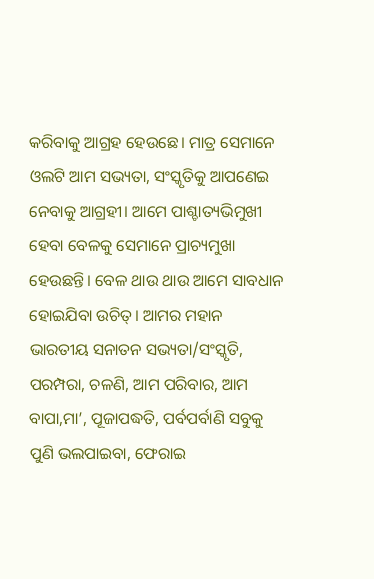କରିବାକୁ ଆଗ୍ରହ ହେଉଛେ। ମାତ୍ର ସେମାନେ ଓଲଟି ଆମ ସଭ୍ୟତା, ସଂସ୍କୃତିକୁ ଆପଣେଇ ନେବାକୁ ଆଗ୍ରହୀ। ଆମେ ପାଶ୍ଚାତ୍ୟଭିମୁଖୀ ହେବା ବେଳକୁ ସେମାନେ ପ୍ରାଚ୍ୟମୁଖା ହେଉଛନ୍ତି। ବେଳ ଥାଉ ଥାଉ ଆମେ ସାବଧାନ ହୋଇଯିବା ଉଚିତ୍। ଆମର ମହାନ ଭାରତୀୟ ସନାତନ ସଭ୍ୟତା/ସଂସ୍କୃତି, ପରମ୍ପରା, ଚଳଣି, ଆମ ପରିବାର, ଆମ ବାପା,ମା’, ପୂଜାପଦ୍ଧତି, ପର୍ବପର୍ବାଣି ସବୁକୁ ପୁଣି ଭଲପାଇବା, ଫେରାଇ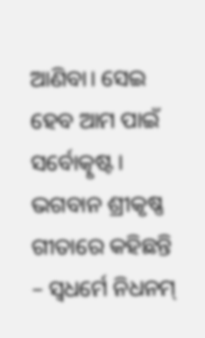ଆଣିବା। ସେଇ ହେବ ଆମ ପାଇଁ ସର୍ବୋତ୍କୃଷ୍ଟ। ଭଗବାନ ଶ୍ରୀକୃଷ୍ଣ ଗୀତାରେ କହିଛନ୍ତି – ସ୍ୱଧର୍ମେ ନିଧନମ୍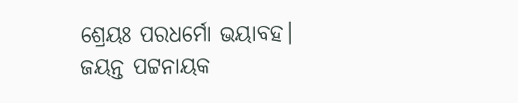ଶ୍ରେୟଃ ପରଧର୍ମୋ ଭୟାବହ। ଜୟନ୍ତ ପଟ୍ଟନାୟକ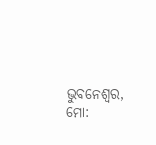ଭୁବନେଶ୍ୱର, ମୋ: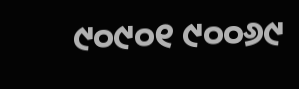୯୦୯୦୧ ୯୦୦୬୯